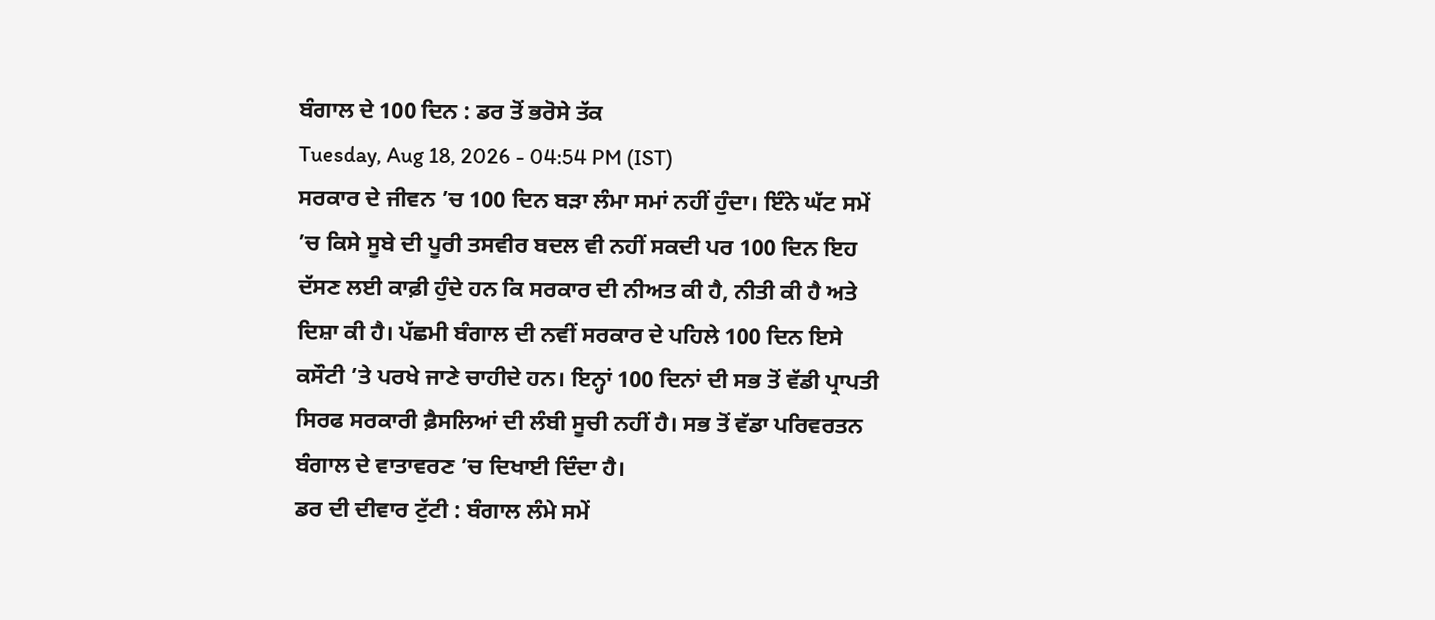ਬੰਗਾਲ ਦੇ 100 ਦਿਨ : ਡਰ ਤੋਂ ਭਰੋਸੇ ਤੱਕ
Tuesday, Aug 18, 2026 - 04:54 PM (IST)
ਸਰਕਾਰ ਦੇ ਜੀਵਨ ’ਚ 100 ਦਿਨ ਬੜਾ ਲੰਮਾ ਸਮਾਂ ਨਹੀਂ ਹੁੰਦਾ। ਇੰਨੇ ਘੱਟ ਸਮੇਂ ’ਚ ਕਿਸੇ ਸੂਬੇ ਦੀ ਪੂਰੀ ਤਸਵੀਰ ਬਦਲ ਵੀ ਨਹੀਂ ਸਕਦੀ ਪਰ 100 ਦਿਨ ਇਹ ਦੱਸਣ ਲਈ ਕਾਫ਼ੀ ਹੁੰਦੇ ਹਨ ਕਿ ਸਰਕਾਰ ਦੀ ਨੀਅਤ ਕੀ ਹੈ, ਨੀਤੀ ਕੀ ਹੈ ਅਤੇ ਦਿਸ਼ਾ ਕੀ ਹੈ। ਪੱਛਮੀ ਬੰਗਾਲ ਦੀ ਨਵੀਂ ਸਰਕਾਰ ਦੇ ਪਹਿਲੇ 100 ਦਿਨ ਇਸੇ ਕਸੌਟੀ ’ਤੇ ਪਰਖੇ ਜਾਣੇ ਚਾਹੀਦੇ ਹਨ। ਇਨ੍ਹਾਂ 100 ਦਿਨਾਂ ਦੀ ਸਭ ਤੋਂ ਵੱਡੀ ਪ੍ਰਾਪਤੀ ਸਿਰਫ ਸਰਕਾਰੀ ਫ਼ੈਸਲਿਆਂ ਦੀ ਲੰਬੀ ਸੂਚੀ ਨਹੀਂ ਹੈ। ਸਭ ਤੋਂ ਵੱਡਾ ਪਰਿਵਰਤਨ ਬੰਗਾਲ ਦੇ ਵਾਤਾਵਰਣ ’ਚ ਦਿਖਾਈ ਦਿੰਦਾ ਹੈ।
ਡਰ ਦੀ ਦੀਵਾਰ ਟੁੱਟੀ : ਬੰਗਾਲ ਲੰਮੇ ਸਮੇਂ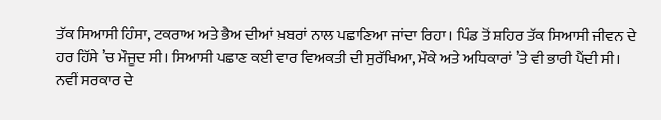ਤੱਕ ਸਿਆਸੀ ਹਿੰਸਾ, ਟਕਰਾਅ ਅਤੇ ਭੈਅ ਦੀਆਂ ਖ਼ਬਰਾਂ ਨਾਲ ਪਛਾਣਿਆ ਜਾਂਦਾ ਰਿਹਾ। ਪਿੰਡ ਤੋਂ ਸ਼ਹਿਰ ਤੱਕ ਸਿਆਸੀ ਜੀਵਨ ਦੇ ਹਰ ਹਿੱਸੇ ’ਚ ਮੌਜੂਦ ਸੀ। ਸਿਆਸੀ ਪਛਾਣ ਕਈ ਵਾਰ ਵਿਅਕਤੀ ਦੀ ਸੁਰੱਖਿਆ, ਮੌਕੇ ਅਤੇ ਅਧਿਕਾਰਾਂ ’ਤੇ ਵੀ ਭਾਰੀ ਪੈਂਦੀ ਸੀ। ਨਵੀਂ ਸਰਕਾਰ ਦੇ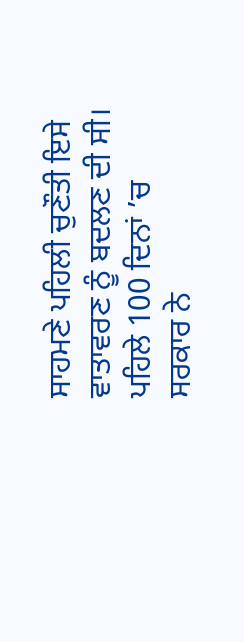ਸਾਹਮਣੇ ਪਹਿਲੀ ਚੁਣੌਤੀ ਇਸੇ ਵਾਤਾਵਰਣ ਨੂੰ ਬਦਲਣ ਦੀ ਸੀ। ਪਹਿਲੇ 100 ਦਿਨਾਂ ’ਚ ਸਰਕਾਰ ਨੇ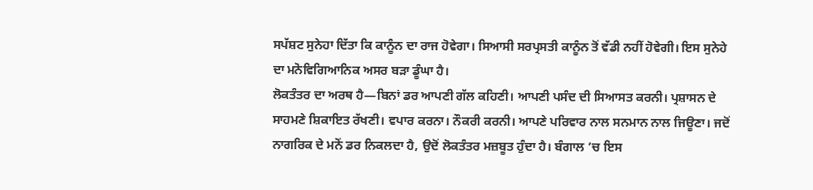ਸਪੱਸ਼ਟ ਸੁਨੇਹਾ ਦਿੱਤਾ ਕਿ ਕਾਨੂੰਨ ਦਾ ਰਾਜ ਹੋਵੇਗਾ। ਸਿਆਸੀ ਸਰਪ੍ਰਸਤੀ ਕਾਨੂੰਨ ਤੋਂ ਵੱਡੀ ਨਹੀਂ ਹੋਵੇਗੀ। ਇਸ ਸੁਨੇਹੇ ਦਾ ਮਨੋਵਿਗਿਆਨਿਕ ਅਸਰ ਬੜਾ ਡੂੰਘਾ ਹੈ।
ਲੋਕਤੰਤਰ ਦਾ ਅਰਥ ਹੈ—ਬਿਨਾਂ ਡਰ ਆਪਣੀ ਗੱਲ ਕਹਿਣੀ। ਆਪਣੀ ਪਸੰਦ ਦੀ ਸਿਆਸਤ ਕਰਨੀ। ਪ੍ਰਸ਼ਾਸਨ ਦੇ ਸਾਹਮਣੇ ਸ਼ਿਕਾਇਤ ਰੱਖਣੀ। ਵਪਾਰ ਕਰਨਾ। ਨੌਕਰੀ ਕਰਨੀ। ਆਪਣੇ ਪਰਿਵਾਰ ਨਾਲ ਸਨਮਾਨ ਨਾਲ ਜਿਊਣਾ। ਜਦੋਂ ਨਾਗਰਿਕ ਦੇ ਮਨੋਂ ਡਰ ਨਿਕਲਦਾ ਹੈ, ਉਦੋਂ ਲੋਕਤੰਤਰ ਮਜ਼ਬੂਤ ਹੁੰਦਾ ਹੈ। ਬੰਗਾਲ ’ਚ ਇਸ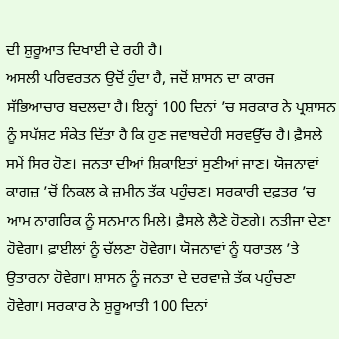ਦੀ ਸ਼ੁਰੂਆਤ ਦਿਖਾਈ ਦੇ ਰਹੀ ਹੈ।
ਅਸਲੀ ਪਰਿਵਰਤਨ ਉਦੋਂ ਹੁੰਦਾ ਹੈ, ਜਦੋਂ ਸ਼ਾਸਨ ਦਾ ਕਾਰਜ ਸੱਭਿਆਚਾਰ ਬਦਲਦਾ ਹੈ। ਇਨ੍ਹਾਂ 100 ਦਿਨਾਂ ’ਚ ਸਰਕਾਰ ਨੇ ਪ੍ਰਸ਼ਾਸਨ ਨੂੰ ਸਪੱਸ਼ਟ ਸੰਕੇਤ ਦਿੱਤਾ ਹੈ ਕਿ ਹੁਣ ਜਵਾਬਦੇਹੀ ਸਰਵਉੱਚ ਹੈ। ਫ਼ੈਸਲੇ ਸਮੇਂ ਸਿਰ ਹੋਣ। ਜਨਤਾ ਦੀਆਂ ਸ਼ਿਕਾਇਤਾਂ ਸੁਣੀਆਂ ਜਾਣ। ਯੋਜਨਾਵਾਂ ਕਾਗਜ਼ ’ਚੋਂ ਨਿਕਲ ਕੇ ਜ਼ਮੀਨ ਤੱਕ ਪਹੁੰਚਣ। ਸਰਕਾਰੀ ਦਫ਼ਤਰ ’ਚ ਆਮ ਨਾਗਰਿਕ ਨੂੰ ਸਨਮਾਨ ਮਿਲੇ। ਫ਼ੈਸਲੇ ਲੈਣੇ ਹੋਣਗੇ। ਨਤੀਜਾ ਦੇਣਾ ਹੋਵੇਗਾ। ਫ਼ਾਈਲਾਂ ਨੂੰ ਚੱਲਣਾ ਹੋਵੇਗਾ। ਯੋਜਨਾਵਾਂ ਨੂੰ ਧਰਾਤਲ ’ਤੇ ਉਤਾਰਨਾ ਹੋਵੇਗਾ। ਸ਼ਾਸਨ ਨੂੰ ਜਨਤਾ ਦੇ ਦਰਵਾਜ਼ੇ ਤੱਕ ਪਹੁੰਚਣਾ ਹੋਵੇਗਾ। ਸਰਕਾਰ ਨੇ ਸ਼ੁਰੂਆਤੀ 100 ਦਿਨਾਂ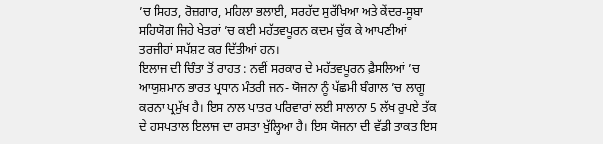’ਚ ਸਿਹਤ, ਰੋਜ਼ਗਾਰ, ਮਹਿਲਾ ਭਲਾਈ, ਸਰਹੱਦ ਸੁਰੱਖਿਆ ਅਤੇ ਕੇਂਦਰ-ਸੂਬਾ ਸਹਿਯੋਗ ਜਿਹੇ ਖੇਤਰਾਂ ’ਚ ਕਈ ਮਹੱਤਵਪੂਰਨ ਕਦਮ ਚੁੱਕ ਕੇ ਆਪਣੀਆਂ ਤਰਜੀਹਾਂ ਸਪੱਸ਼ਟ ਕਰ ਦਿੱਤੀਆਂ ਹਨ।
ਇਲਾਜ ਦੀ ਚਿੰਤਾ ਤੋਂ ਰਾਹਤ : ਨਵੀਂ ਸਰਕਾਰ ਦੇ ਮਹੱਤਵਪੂਰਨ ਫ਼ੈਸਲਿਆਂ ’ਚ ਆਯੁਸ਼ਮਾਨ ਭਾਰਤ ਪ੍ਰਧਾਨ ਮੰਤਰੀ ਜਨ- ਯੋਜਨਾ ਨੂੰ ਪੱਛਮੀ ਬੰਗਾਲ ’ਚ ਲਾਗੂ ਕਰਨਾ ਪ੍ਰਮੁੱਖ ਹੈ। ਇਸ ਨਾਲ ਪਾਤਰ ਪਰਿਵਾਰਾਂ ਲਈ ਸਾਲਾਨਾ 5 ਲੱਖ ਰੁਪਏ ਤੱਕ ਦੇ ਹਸਪਤਾਲ ਇਲਾਜ ਦਾ ਰਸਤਾ ਖੁੱਲ੍ਹਿਆ ਹੈ। ਇਸ ਯੋਜਨਾ ਦੀ ਵੱਡੀ ਤਾਕਤ ਇਸ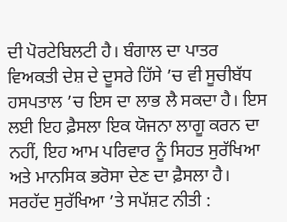ਦੀ ਪੋਰਟੇਬਿਲਟੀ ਹੈ। ਬੰਗਾਲ ਦਾ ਪਾਤਰ ਵਿਅਕਤੀ ਦੇਸ਼ ਦੇ ਦੂਸਰੇ ਹਿੱਸੇ ’ਚ ਵੀ ਸੂਚੀਬੱਧ ਹਸਪਤਾਲ ’ਚ ਇਸ ਦਾ ਲਾਭ ਲੈ ਸਕਦਾ ਹੈ। ਇਸ ਲਈ ਇਹ ਫ਼ੈਸਲਾ ਇਕ ਯੋਜਨਾ ਲਾਗੂ ਕਰਨ ਦਾ ਨਹੀਂ, ਇਹ ਆਮ ਪਰਿਵਾਰ ਨੂੰ ਸਿਹਤ ਸੁਰੱਖਿਆ ਅਤੇ ਮਾਨਸਿਕ ਭਰੋਸਾ ਦੇਣ ਦਾ ਫ਼ੈਸਲਾ ਹੈ।
ਸਰਹੱਦ ਸੁਰੱਖਿਆ ’ਤੇ ਸਪੱਸ਼ਟ ਨੀਤੀ :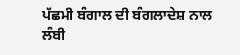ਪੱਛਮੀ ਬੰਗਾਲ ਦੀ ਬੰਗਲਾਦੇਸ਼ ਨਾਲ ਲੰਬੀ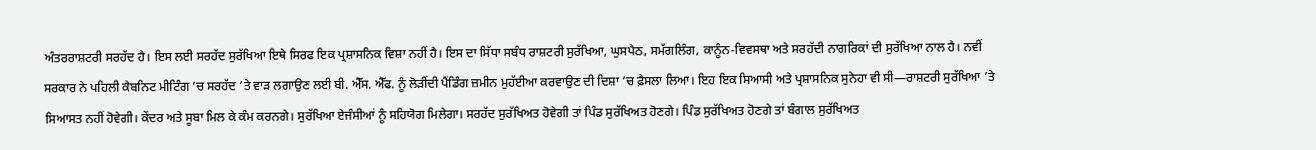ਅੰਤਰਰਾਸ਼ਟਰੀ ਸਰਹੱਦ ਹੈ। ਇਸ ਲਈ ਸਰਹੱਦ ਸੁਰੱਖਿਆ ਇਥੇ ਸਿਰਫ ਇਕ ਪ੍ਰਸ਼ਾਸਨਿਕ ਵਿਸ਼ਾ ਨਹੀਂ ਹੈ। ਇਸ ਦਾ ਸਿੱਧਾ ਸਬੰਧ ਰਾਸ਼ਟਰੀ ਸੁਰੱਖਿਆ, ਘੁਸਪੈਠ, ਸਮੱਗਲਿੰਗ, ਕਾਨੂੰਨ-ਵਿਵਸਥਾ ਅਤੇ ਸਰਹੱਦੀ ਨਾਗਰਿਕਾਂ ਦੀ ਸੁਰੱਖਿਆ ਨਾਲ ਹੈ। ਨਵੀਂ ਸਰਕਾਰ ਨੇ ਪਹਿਲੀ ਕੈਬਨਿਟ ਮੀਟਿੰਗ ’ਚ ਸਰਹੱਦ ’ਤੇ ਵਾੜ ਲਗਾਉਣ ਲਈ ਬੀ. ਐੱਸ. ਐੱਫ. ਨੂੰ ਲੋੜੀਂਦੀ ਪੈਂਡਿੰਗ ਜ਼ਮੀਨ ਮੁਹੱਈਆ ਕਰਵਾਉਣ ਦੀ ਦਿਸ਼ਾ ’ਚ ਫ਼ੈਸਲਾ ਲਿਆ। ਇਹ ਇਕ ਸਿਆਸੀ ਅਤੇ ਪ੍ਰਸ਼ਾਸਨਿਕ ਸੁਨੇਹਾ ਵੀ ਸੀ—ਰਾਸ਼ਟਰੀ ਸੁਰੱਖਿਆ ’ਤੇ ਸਿਆਸਤ ਨਹੀਂ ਹੋਵੇਗੀ। ਕੇਂਦਰ ਅਤੇ ਸੂਬਾ ਮਿਲ ਕੇ ਕੰਮ ਕਰਨਗੇ। ਸੁਰੱਖਿਆ ਏਜੰਸੀਆਂ ਨੂੰ ਸਹਿਯੋਗ ਮਿਲੇਗਾ। ਸਰਹੱਦ ਸੁਰੱਖਿਅਤ ਹੋਵੇਗੀ ਤਾਂ ਪਿੰਡ ਸੁਰੱਖਿਅਤ ਹੋਣਗੇ। ਪਿੰਡ ਸੁਰੱਖਿਅਤ ਹੋਣਗੇ ਤਾਂ ਬੰਗਾਲ ਸੁਰੱਖਿਅਤ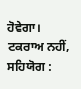ਹੋਵੇਗਾ।
ਟਕਰਾਅ ਨਹੀਂ, ਸਹਿਯੋਗ :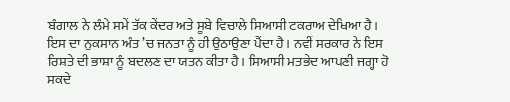ਬੰਗਾਲ ਨੇ ਲੰਮੇ ਸਮੇਂ ਤੱਕ ਕੇਂਦਰ ਅਤੇ ਸੂਬੇ ਵਿਚਾਲੇ ਸਿਆਸੀ ਟਕਰਾਅ ਦੇਖਿਆ ਹੈ। ਇਸ ਦਾ ਨੁਕਸਾਨ ਅੰਤ ’ਚ ਜਨਤਾ ਨੂੰ ਹੀ ਉਠਾਉਣਾ ਪੈਂਦਾ ਹੈ। ਨਵੀਂ ਸਰਕਾਰ ਨੇ ਇਸ ਰਿਸ਼ਤੇ ਦੀ ਭਾਸ਼ਾ ਨੂੰ ਬਦਲਣ ਦਾ ਯਤਨ ਕੀਤਾ ਹੈ। ਸਿਆਸੀ ਮਤਭੇਦ ਆਪਣੀ ਜਗ੍ਹਾ ਹੋ ਸਕਦੇ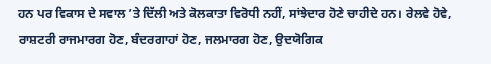ਹਨ ਪਰ ਵਿਕਾਸ ਦੇ ਸਵਾਲ ’ਤੇ ਦਿੱਲੀ ਅਤੇ ਕੋਲਕਾਤਾ ਵਿਰੋਧੀ ਨਹੀਂ, ਸਾਂਝੇਦਾਰ ਹੋਣੇ ਚਾਹੀਦੇ ਹਨ। ਰੇਲਵੇ ਹੋਵੇ, ਰਾਸ਼ਟਰੀ ਰਾਜਮਾਰਗ ਹੋਣ, ਬੰਦਰਗਾਹਾਂ ਹੋਣ, ਜਲਮਾਰਗ ਹੋਣ, ਉਦਯੋਗਿਕ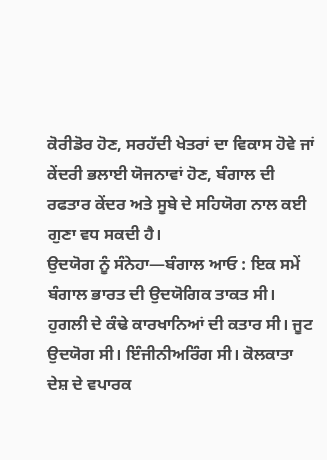ਕੋਰੀਡੋਰ ਹੋਣ, ਸਰਹੱਦੀ ਖੇਤਰਾਂ ਦਾ ਵਿਕਾਸ ਹੋਵੇ ਜਾਂ ਕੇਂਦਰੀ ਭਲਾਈ ਯੋਜਨਾਵਾਂ ਹੋਣ, ਬੰਗਾਲ ਦੀ ਰਫਤਾਰ ਕੇਂਦਰ ਅਤੇ ਸੂਬੇ ਦੇ ਸਹਿਯੋਗ ਨਾਲ ਕਈ ਗੁਣਾ ਵਧ ਸਕਦੀ ਹੈ।
ਉਦਯੋਗ ਨੂੰ ਸੰਨੇਹਾ—ਬੰਗਾਲ ਆਓ : ਇਕ ਸਮੇਂ ਬੰਗਾਲ ਭਾਰਤ ਦੀ ਉਦਯੋਗਿਕ ਤਾਕਤ ਸੀ। ਹੁਗਲੀ ਦੇ ਕੰਢੇ ਕਾਰਖਾਨਿਆਂ ਦੀ ਕਤਾਰ ਸੀ। ਜੂਟ ਉਦਯੋਗ ਸੀ। ਇੰਜੀਨੀਅਰਿੰਗ ਸੀ। ਕੋਲਕਾਤਾ ਦੇਸ਼ ਦੇ ਵਪਾਰਕ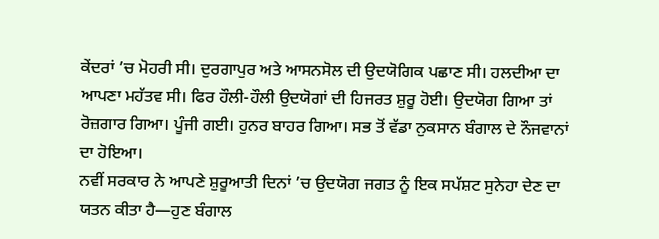ਕੇਂਦਰਾਂ ’ਚ ਮੋਹਰੀ ਸੀ। ਦੁਰਗਾਪੁਰ ਅਤੇ ਆਸਨਸੋਲ ਦੀ ਉਦਯੋਗਿਕ ਪਛਾਣ ਸੀ। ਹਲਦੀਆ ਦਾ ਆਪਣਾ ਮਹੱਤਵ ਸੀ। ਫਿਰ ਹੌਲੀ-ਹੌਲੀ ਉਦਯੋਗਾਂ ਦੀ ਹਿਜਰਤ ਸ਼ੁਰੂ ਹੋਈ। ਉਦਯੋਗ ਗਿਆ ਤਾਂ ਰੋਜ਼ਗਾਰ ਗਿਆ। ਪੂੰਜੀ ਗਈ। ਹੁਨਰ ਬਾਹਰ ਗਿਆ। ਸਭ ਤੋਂ ਵੱਡਾ ਨੁਕਸਾਨ ਬੰਗਾਲ ਦੇ ਨੌਜਵਾਨਾਂ ਦਾ ਹੋਇਆ।
ਨਵੀਂ ਸਰਕਾਰ ਨੇ ਆਪਣੇ ਸ਼ੁਰੂਆਤੀ ਦਿਨਾਂ ’ਚ ਉਦਯੋਗ ਜਗਤ ਨੂੰ ਇਕ ਸਪੱਸ਼ਟ ਸੁਨੇਹਾ ਦੇਣ ਦਾ ਯਤਨ ਕੀਤਾ ਹੈ—ਹੁਣ ਬੰਗਾਲ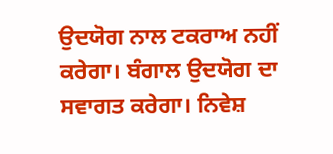ਉਦਯੋਗ ਨਾਲ ਟਕਰਾਅ ਨਹੀਂ ਕਰੇਗਾ। ਬੰਗਾਲ ਉਦਯੋਗ ਦਾ ਸਵਾਗਤ ਕਰੇਗਾ। ਨਿਵੇਸ਼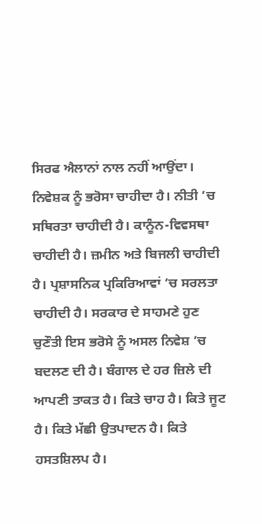ਸਿਰਫ ਐਲਾਨਾਂ ਨਾਲ ਨਹੀਂ ਆਉਂਦਾ। ਨਿਵੇਸ਼ਕ ਨੂੰ ਭਰੋਸਾ ਚਾਹੀਦਾ ਹੈ। ਨੀਤੀ ’ਚ ਸਥਿਰਤਾ ਚਾਹੀਦੀ ਹੈ। ਕਾਨੂੰਨ-ਵਿਵਸਥਾ ਚਾਹੀਦੀ ਹੈ। ਜ਼ਮੀਨ ਅਤੇ ਬਿਜਲੀ ਚਾਹੀਦੀ ਹੈ। ਪ੍ਰਸ਼ਾਸਨਿਕ ਪ੍ਰਕਿਰਿਆਵਾਂ ’ਚ ਸਰਲਤਾ ਚਾਹੀਦੀ ਹੈ। ਸਰਕਾਰ ਦੇ ਸਾਹਮਣੇ ਹੁਣ ਚੁਣੌਤੀ ਇਸ ਭਰੋਸੇ ਨੂੰ ਅਸਲ ਨਿਵੇਸ਼ ’ਚ ਬਦਲਣ ਦੀ ਹੈ। ਬੰਗਾਲ ਦੇ ਹਰ ਜ਼ਿਲੇ ਦੀ ਆਪਣੀ ਤਾਕਤ ਹੈ। ਕਿਤੇ ਚਾਹ ਹੈ। ਕਿਤੇ ਜੂਟ ਹੈ। ਕਿਤੇ ਮੱਛੀ ਉਤਪਾਦਨ ਹੈ। ਕਿਤੇ ਹਸਤਸ਼ਿਲਪ ਹੈ।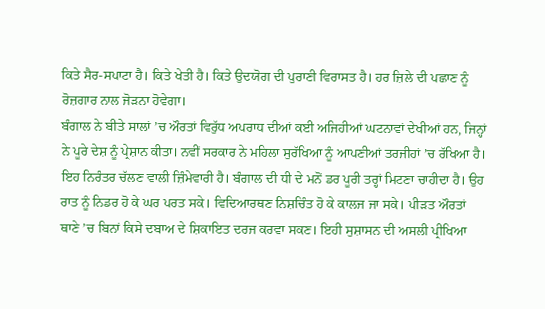ਕਿਤੇ ਸੈਰ-ਸਪਾਟਾ ਹੈ। ਕਿਤੇ ਖੇਤੀ ਹੈ। ਕਿਤੇ ਉਦਯੋਗ ਦੀ ਪੁਰਾਣੀ ਵਿਰਾਸਤ ਹੈ। ਹਰ ਜ਼ਿਲੇ ਦੀ ਪਛਾਣ ਨੂੰ ਰੋਜ਼ਗਾਰ ਨਾਲ ਜੋੜਨਾ ਹੋਵੇਗਾ।
ਬੰਗਾਲ ਨੇ ਬੀਤੇ ਸਾਲਾਂ ’ਚ ਔਰਤਾਂ ਵਿਰੁੱਧ ਅਪਰਾਧ ਦੀਆਂ ਕਈ ਅਜਿਹੀਆਂ ਘਟਨਾਵਾਂ ਦੇਖੀਆਂ ਹਨ, ਜਿਨ੍ਹਾਂ ਨੇ ਪੂਰੇ ਦੇਸ਼ ਨੂੰ ਪ੍ਰੇਸ਼ਾਨ ਕੀਤਾ। ਨਵੀਂ ਸਰਕਾਰ ਨੇ ਮਹਿਲਾ ਸੁਰੱਖਿਆ ਨੂੰ ਆਪਣੀਆਂ ਤਰਜੀਹਾਂ ’ਚ ਰੱਖਿਆ ਹੈ। ਇਹ ਨਿਰੰਤਰ ਚੱਲਣ ਵਾਲੀ ਜ਼ਿੰਮੇਵਾਰੀ ਹੈ। ਬੰਗਾਲ ਦੀ ਧੀ ਦੇ ਮਨੋਂ ਡਰ ਪੂਰੀ ਤਰ੍ਹਾਂ ਮਿਟਣਾ ਚਾਹੀਦਾ ਹੈ। ਉਹ ਰਾਤ ਨੂੰ ਨਿਡਰ ਹੋ ਕੇ ਘਰ ਪਰਤ ਸਕੇ। ਵਿਦਿਆਰਥਣ ਨਿਸ਼ਚਿੰਤ ਹੋ ਕੇ ਕਾਲਜ ਜਾ ਸਕੇ। ਪੀੜਤ ਔਰਤਾਂ ਥਾਣੇ ’ਚ ਬਿਨਾਂ ਕਿਸੇ ਦਬਾਅ ਦੇ ਸ਼ਿਕਾਇਤ ਦਰਜ ਕਰਵਾ ਸਕਣ। ਇਹੀ ਸੁਸ਼ਾਸਨ ਦੀ ਅਸਲੀ ਪ੍ਰੀਖਿਆ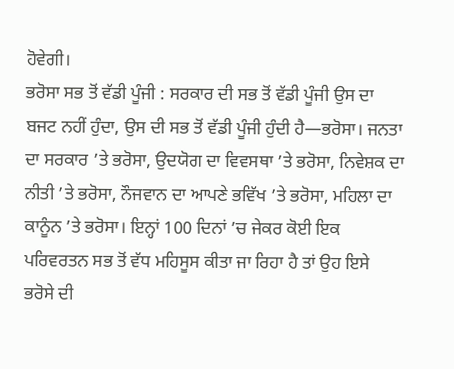ਹੋਵੇਗੀ।
ਭਰੋਸਾ ਸਭ ਤੋਂ ਵੱਡੀ ਪੂੰਜੀ : ਸਰਕਾਰ ਦੀ ਸਭ ਤੋਂ ਵੱਡੀ ਪੂੰਜੀ ਉਸ ਦਾ ਬਜਟ ਨਹੀਂ ਹੁੰਦਾ, ਉਸ ਦੀ ਸਭ ਤੋਂ ਵੱਡੀ ਪੂੰਜੀ ਹੁੰਦੀ ਹੈ—ਭਰੋਸਾ। ਜਨਤਾ ਦਾ ਸਰਕਾਰ ’ਤੇ ਭਰੋਸਾ, ਉਦਯੋਗ ਦਾ ਵਿਵਸਥਾ ’ਤੇ ਭਰੋਸਾ, ਨਿਵੇਸ਼ਕ ਦਾ ਨੀਤੀ ’ਤੇ ਭਰੋਸਾ, ਨੌਜਵਾਨ ਦਾ ਆਪਣੇ ਭਵਿੱਖ ’ਤੇ ਭਰੋਸਾ, ਮਹਿਲਾ ਦਾ ਕਾਨੂੰਨ ’ਤੇ ਭਰੋਸਾ। ਇਨ੍ਹਾਂ 100 ਦਿਨਾਂ ’ਚ ਜੇਕਰ ਕੋਈ ਇਕ ਪਰਿਵਰਤਨ ਸਭ ਤੋਂ ਵੱਧ ਮਹਿਸੂਸ ਕੀਤਾ ਜਾ ਰਿਹਾ ਹੈ ਤਾਂ ਉਹ ਇਸੇ ਭਰੋਸੇ ਦੀ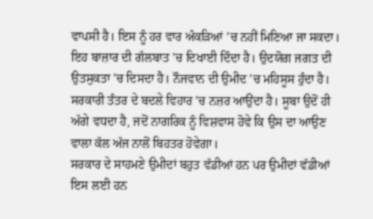ਵਾਪਸੀ ਹੈ। ਇਸ ਨੂੰ ਹਰ ਵਾਰ ਅੰਕੜਿਆਂ ’ਚ ਨਹੀਂ ਮਿਣਿਆ ਜਾ ਸਕਦਾ। ਇਹ ਬਾਜ਼ਾਰ ਦੀ ਗੱਲਬਾਤ ’ਚ ਦਿਖਾਈ ਦਿੰਦਾ ਹੈ। ਉਦਯੋਗ ਜਗਤ ਦੀ ਉਤਸੁਕਤਾ ’ਚ ਦਿਸਦਾ ਹੈ। ਨੌਜਵਾਨ ਦੀ ਉਮੀਦ ’ਚ ਮਹਿਸੂਸ ਹੁੰਦਾ ਹੈ। ਸਰਕਾਰੀ ਤੰਤਰ ਦੇ ਬਦਲੇ ਵਿਹਾਰ ’ਚ ਨਜ਼ਰ ਆਉਂਦਾ ਹੈ। ਸੂਬਾ ਉਦੋਂ ਹੀ ਅੱਗੇ ਵਧਦਾ ਹੈ, ਜਦੋਂ ਨਾਗਰਿਕ ਨੂੰ ਵਿਸ਼ਵਾਸ ਹੋਵੇ ਕਿ ਉਸ ਦਾ ਆਉਣ ਵਾਲਾ ਕੱਲ ਅੱਜ ਨਾਲੋਂ ਬਿਹਤਰ ਹੋਵੇਗਾ।
ਸਰਕਾਰ ਦੇ ਸਾਹਮਣੇ ਉਮੀਦਾਂ ਬਹੁਤ ਵੱਡੀਆਂ ਹਨ ਪਰ ਉਮੀਦਾਂ ਵੱਡੀਆਂ ਇਸ ਲਈ ਹਨ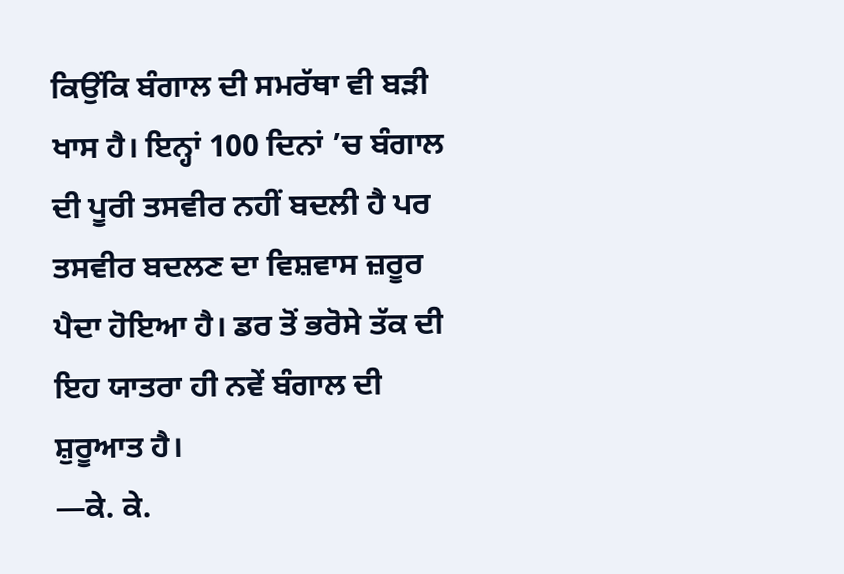ਕਿਉਂਕਿ ਬੰਗਾਲ ਦੀ ਸਮਰੱਥਾ ਵੀ ਬੜੀ ਖਾਸ ਹੈ। ਇਨ੍ਹਾਂ 100 ਦਿਨਾਂ ’ਚ ਬੰਗਾਲ ਦੀ ਪੂਰੀ ਤਸਵੀਰ ਨਹੀਂ ਬਦਲੀ ਹੈ ਪਰ ਤਸਵੀਰ ਬਦਲਣ ਦਾ ਵਿਸ਼ਵਾਸ ਜ਼ਰੂਰ ਪੈਦਾ ਹੋਇਆ ਹੈ। ਡਰ ਤੋਂ ਭਰੋਸੇ ਤੱਕ ਦੀ ਇਹ ਯਾਤਰਾ ਹੀ ਨਵੇਂ ਬੰਗਾਲ ਦੀ ਸ਼ੁਰੂਆਤ ਹੈ।
—ਕੇ. ਕੇ.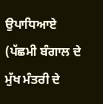ਉਪਾਧਿਆਏ
(ਪੱਛਮੀ ਬੰਗਾਲ ਦੇ ਮੁੱਖ ਮੰਤਰੀ ਦੇ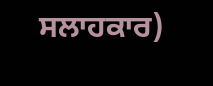ਸਲਾਹਕਾਰ)